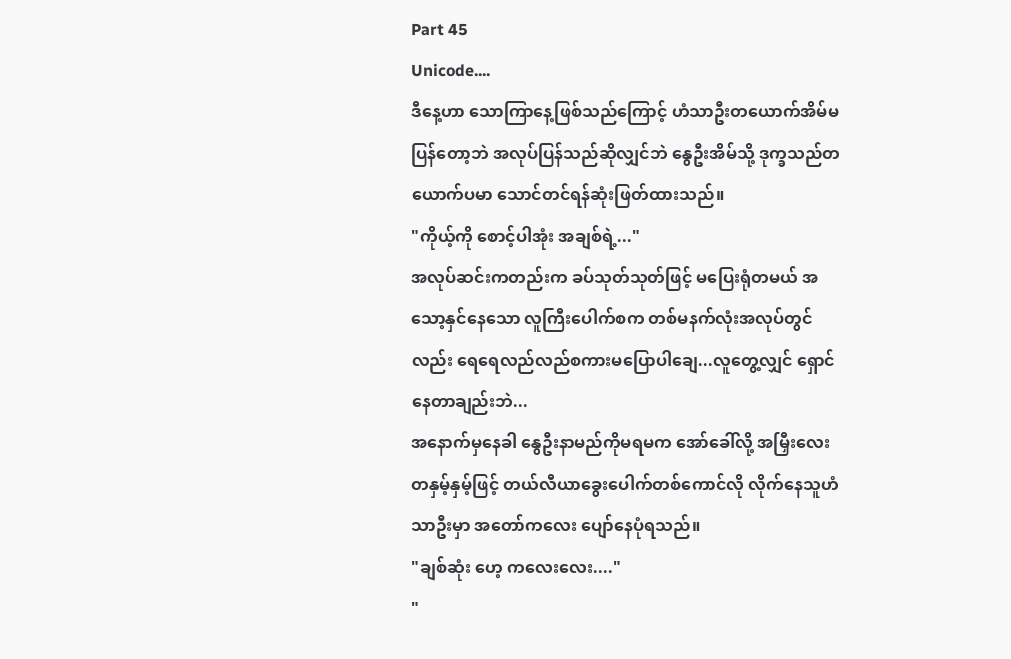Part 45
Unicode....
ဒီနေ့ဟာ သောကြာနေ့ဖြစ်သည်ကြောင့် ဟံသာဦးတယောက်အိမ်မပြန်တော့ဘဲ အလုပ်ပြန်သည်ဆိုလျှင်ဘဲ နွေဦးအိမ်သို့ ဒုက္ခသည်တယောက်ပမာ သောင်တင်ရန်ဆုံးဖြတ်ထားသည်။
"ကိုယ့်ကို စောင့်ပါအုံး အချစ်ရဲ့..."
အလုပ်ဆင်းကတည်းက ခပ်သုတ်သုတ်ဖြင့် မပြေးရုံတမယ် အသော့နှင်နေသော လူကြီးပေါက်စက တစ်မနက်လုံးအလုပ်တွင်လည်း ရေရေလည်လည်စကားမပြောပါချေ...လူတွေ့လျှင် ရှောင်နေတာချည်းဘဲ...
အနောက်မှနေခါ နွေဦးနာမည်ကိုမရမက အော်ခေါ်လို့ အမြှီးလေးတနှမ့်နှမ့်ဖြင့် တယ်လီယာခွေးပေါက်တစ်ကောင်လို လိုက်နေသူဟံသာဦးမှာ အတော်ကလေး ပျော်နေပုံရသည်။
"ချစ်ဆုံး ဟေ့ ကလေးလေး...."
"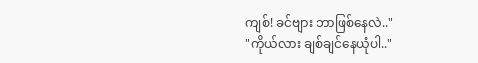ကျစ်! ခင်ဗျား ဘာဖြစ်နေလဲ.."
"ကိုယ်လား ချစ်ချင်နေယုံပါ.."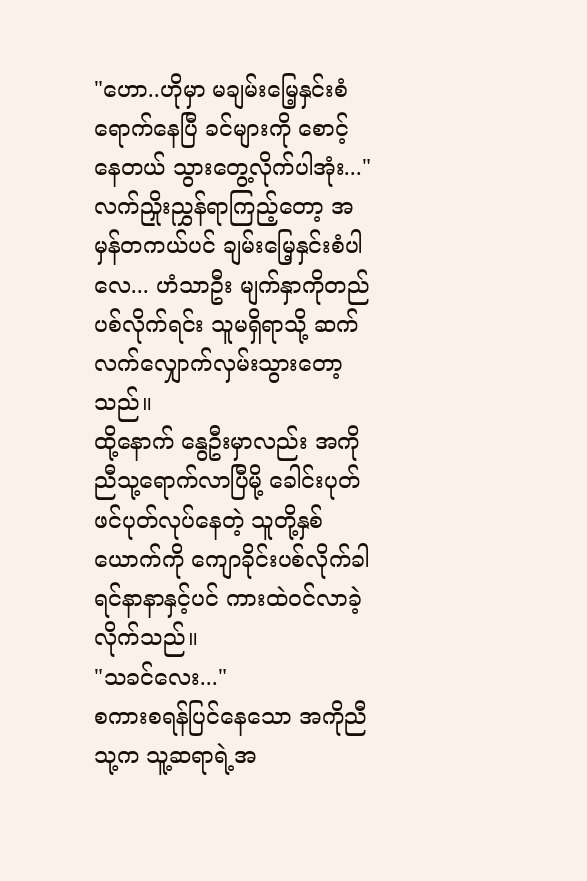"ဟော..ဟိုမှာ မချမ်းမြေ့နှင်းစံရောက်နေပြီ ခင်များကို စောင့်နေတယ် သွားတွေ့လိုက်ပါအုံး..."
လက်ညှိုးညွှန်ရာကြည့်တော့ အမှန်တကယ်ပင် ချမ်းမြေ့နှင်းစံပါလေ... ဟံသာဦး မျက်နှာကိုတည်ပစ်လိုက်ရင်း သူမရှိရာသို့ ဆက်လက်လျှောက်လှမ်းသွားတော့သည်။
ထို့နောက် နွေဦးမှာလည်း အကိုညီသု့ရောက်လာပြီမို့ ခေါင်းပုတ်ဖင်ပုတ်လုပ်နေတဲ့ သူတို့နှစ်ယောက်ကို ကျောခိုင်းပစ်လိုက်ခါ ရင်နာနာနှင့်ပင် ကားထဲဝင်လာခဲ့လိုက်သည်။
"သခင်လေး..."
စကားစရန်ပြင်နေသော အကိုညီသု့က သူ့ဆရာရဲ့အ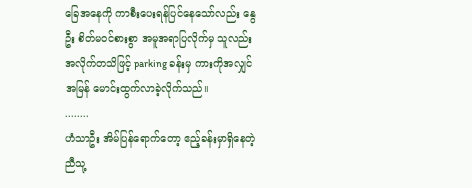ခြေအနေကို ကာစီးပေးရန်ပြင်နေသော်လည်း နွေဦး စိတ်မဝင်စားစွာ အမူအရာပြလိုက်မှ သူလည်းအလိုက်တသိဖြင့် parking ခန်းမှ ကားကိုအလျှင်အမြန် မောင်းထွက်လာခဲ့လိုက်သည်။
........
ဟံသာဦး အိမ်ပြန်ရောက်တော့ ဧည့်ခန်းမှာရှိနေတဲ့ ညီသု့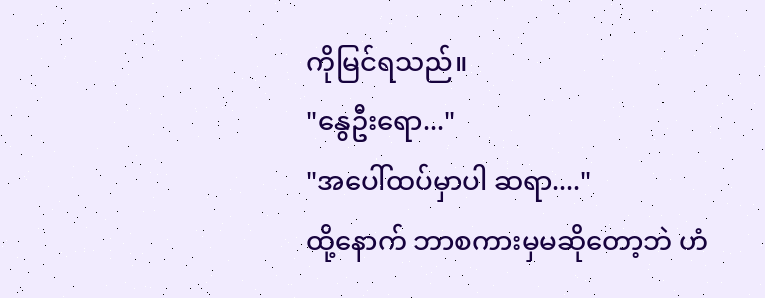ကိုမြင်ရသည်။
"နွေဦးရော..."
"အပေါ်ထပ်မှာပါ ဆရာ...."
ထို့နောက် ဘာစကားမှမဆိုတော့ဘဲ ဟံ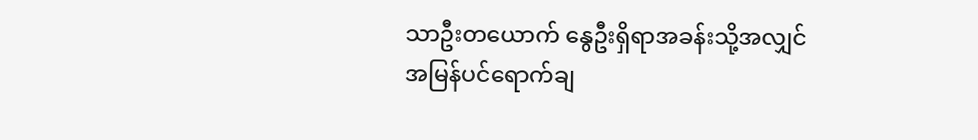သာဦးတယောက် နွေဦးရှိရာအခန်းသို့အလျှင်အမြန်ပင်ရောက်ချ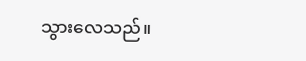သွားလေသည်။